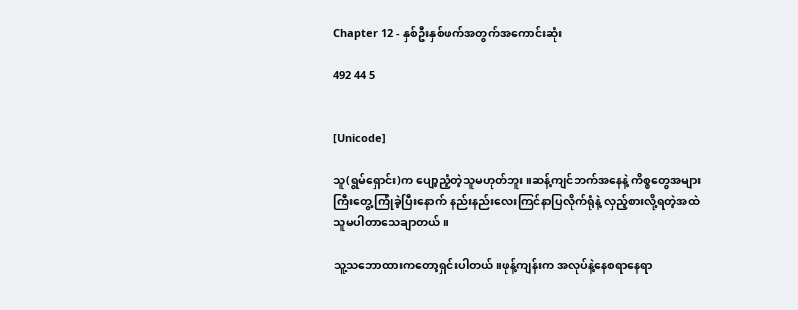Chapter 12 - နှစ်ဦးနှစ်ဖက်အတွက်အကောင်းဆုံး

492 44 5


[Unicode]

သူ(ရွမ်ရှောင်း)က ပျော့ညံ့တဲ့သူမဟုတ်ဘူး။ဆန့်ကျင်ဘက်အနေနဲ့ ကိစ္စတွေအများကြီးတွေ့ကြုံခဲ့ပြီးနောက် နည်းနည်းလေးကြင်နာပြလိုက်ရုံနဲ့ လှည့်စားလို့ရတဲ့အထဲ သူမပါတာသေချာတယ်။

သူ့သဘောထားကတော့ရှင်းပါတယ်။ဖုန့်ကျန်းက အလုပ်နဲ့နေစရာနေရာ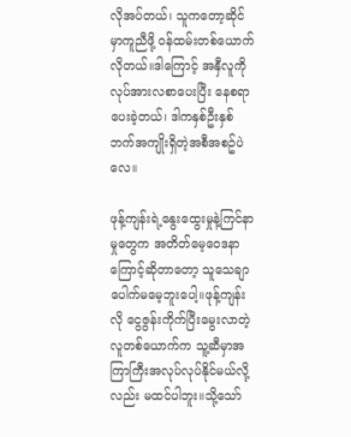လိုအပ်တယ်၊ သူကတော့ဆိုင်မှာကူညီဖို့ ဝန်ထမ်းတစ်ယောက်လိုတယ်။ဒါကြောင့် အနှီလူကို လုပ်အားလစာပေးပြီး နေစရာပေးခဲ့တယ်၊ ဒါကနှစ်ဦးနှစ်ဘက်အကျိုးရှိတဲ့အစီအစဥ်ပဲလေ။

ဖုန့်ကျန်းရဲ့နွေးထွေးမှုနဲ့ကြင်နာမှုတွေက အတိတ်မေ့ဝေဒနာကြောင့်ဆိုတာတော့ သူသေချာပေါက်မမေ့ဘူးပေါ့။ဖုန့်ကျန်းလို ငွေဇွန်းကိုက်ပြီးမွေးလာတဲ့လူတစ်ယောက်က သူ့ဆီမှာအကြာကြီးအလုပ်လုပ်နိုင်မယ်လို့လည်း မထင်ပါဘူး။သို့သော်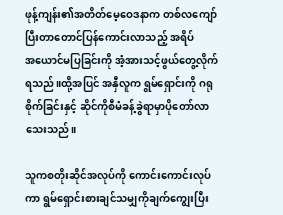ဖုန့်ကျန်း၏အတိတ်မေ့ဝေဒနာက တစ်လကျော်ပြီးတာတောင်ပြန်ကောင်းလာသည့် အရိပ်အ‌ယောင်မပြခြင်းကို အံ့အားသင့်ဖွယ်တွေ့လိုက်ရသည်။ထို့အပြင် အနှီလူက ရွမ်ရှောင်းကို ဂရုစိုက်ခြင်းနှင့် ဆိုင်ကိုစီမံခန့်ခွဲရာမှာပိုတော်လာသေးသည်။

သူကစတိုးဆိုင်အလုပ်ကို ကောင်းကောင်းလုပ်ကာ ရွမ်ရှောင်းစားချင်သမျှကိုချက်ကျွေးပြီး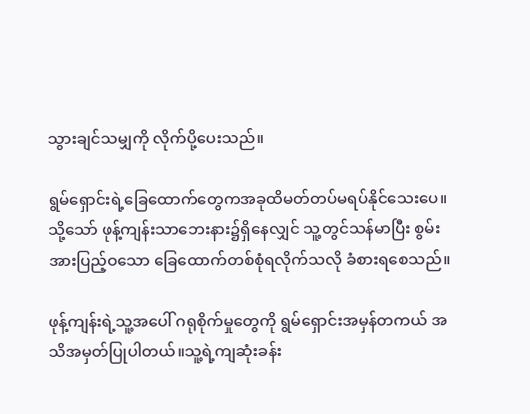သွားချင်သမျှကို လိုက်ပို့ပေးသည်။

ရွမ်ရှောင်းရဲ့ခြေထောက်တွေကအခုထိမတ်တပ်မရပ်နိုင်သေးပေ။သို့သော် ဖုန့်ကျန်းသာဘေးနား၌ရှိနေလျှင် သူ့တွင်သန်မာပြီး စွမ်းအားပြည့်ဝသော ခြေထောက်တစ်စုံရလိုက်သလို ခံစားရစေသည်။

ဖုန့်ကျန်းရဲ့သူ့အပေါ် ဂရုစိုက်မှုတွေကို ရွမ်ရှောင်းအမှန်တကယ် အသိအမှတ်ပြုပါတယ်။သူ့ရဲ့ကျဆုံးခန်း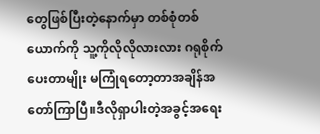တွေဖြစ်ပြီးတဲ့နောက်မှာ တစ်စုံတစ်ယောက်ကို သူ့ကိုလိုလိုလားလား ဂရုစိုက်ပေးတာမျိုး မကြုံရတော့တာအချိန်အတော်ကြာပြီ။ဒီလိုရှာပါးတဲ့အခွင့်အရေး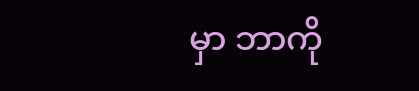မှာ ဘာကို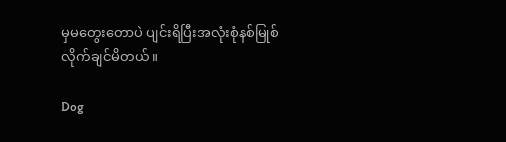မှမတွေးတောပဲ ပျင်းရိပြီးအလုံးစုံနစ်မြုစ်လိုက်ချင်မိတယ်။

Dog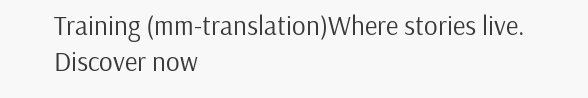Training (mm-translation)Where stories live. Discover now